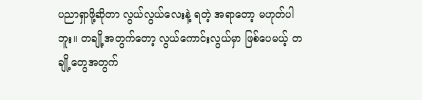ပညာရှာဖို့ဆိုတာ လွယ်လွယ်လေးနဲ့ ရတဲ့ အရာတော့ မဟုတ်ပါဘူး။ တချို့အတွက်တော့ လွယ်ကောင်းလွယ်မှာ ဖြစ်ပေမယ့် တချို့တွေအတွက်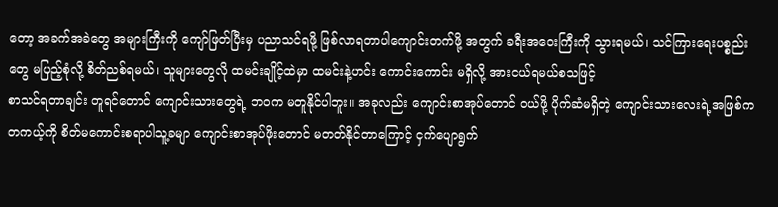တော့ အခက်အခဲတွေ အများကြီးကို ကျော်ဖြတ်ပြီးမှ ပညာသင်ရဖို့ ဖြစ်လာရတာပါကျောင်းတက်ဖို့ အတွက် ခရီးအဝေးကြီးကို သွားရမယ်၊ သင်ကြားရေးပစ္စည်းတွေ မပြည့်စုံလို့ စိတ်ညစ်ရမယ်၊ သူများတွေလို ထမင်းချိုင့်ထဲမှာ ထမင်းနဲ့ဟင်း ကောင်းကောင်း မရှိလို့ အားငယ်ရမယ်စသဖြင့်
စာသင်ရတာချင်း တူရင်တောင် ကျောင်းသားတွေရဲ့ ဘဝက မတူနိုင်ပါဘူး။ အခုလည်း ကျောင်းစာအုပ်တောင် ဝယ်ဖို့ ပိုက်ဆံမရှိတဲ့ ကျောင်းသားလေးရဲ့အဖြစ်က တကယ့်ကို စိတ်မကောင်းစရာပါသူ့ခမျာ ကျောင်းစာအုပ်ဖိုးတောင် မတတ်နိုင်တာကြောင့် ငှက်ပျောရွက်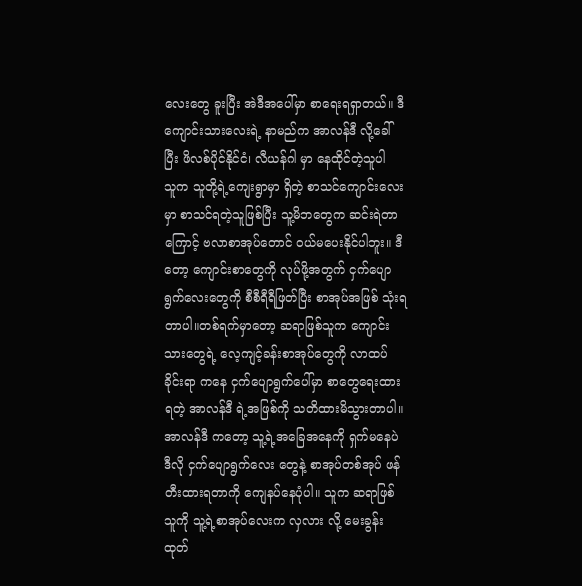လေးတွေ ခူးပြီး အဲဒီအပေါ်မှာ စာရေးရရှာတယ်။ ဒီကျောင်းသားလေးရဲ့ နာမည်က အာလန်ဒီ လို့ခေါ်ပြီး ဖိလစ်ပိုင်နိုင်ငံ၊ လီယန်ဂါ မှာ နေထိုင်တဲ့သူပါ
သူက သူတို့ရဲ့ကျေးရွာမှာ ရှိတဲ့ စာသင်ကျောင်းလေးမှာ စာသင်ရတဲ့သူဖြစ်ပြီး သူ့မိဘတွေက ဆင်းရဲတာကြောင့် ဗလာစာအုပ်တောင် ဝယ်မပေးနိုင်ပါဘူး။ ဒီတော့ ကျောင်းစာတွေကို လုပ်ဖို့အတွက် ငှက်ပျောရွက်လေးတွေကို စီစီရီရီဖြတ်ပြီး စာအုပ်အဖြစ် သုံးရတာပါ။တစ်ရက်မှာတော့ ဆရာဖြစ်သူက ကျောင်းသားတွေရဲ့ လေ့ကျင့်ခန်းစာအုပ်တွေကို လာထပ်ခိုင်းရာ ကနေ ငှက်ပျောရွက်ပေါ်မှာ စာတွေရေးထားရတဲ့ အာလန်ဒီ ရဲ့အဖြစ်ကို သတိထားမိသွားတာပါ။
အာလန်ဒီ ကတော့ သူ့ရဲ့အခြေအနေကို ရှက်မနေပဲ ဒီလို ငှက်ပျောရွက်လေး တွေနဲ့ စာအုပ်တစ်အုပ် ဖန်တီးထားရတာကို ကျေနပ်နေပုံပါ။ သူက ဆရာဖြစ်သူကို သူ့ရဲ့စာအုပ်လေးက လှလား လို့ မေးခွန်းထုတ်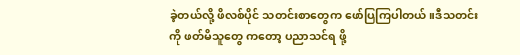ခဲ့တယ်လို့ ဖိလစ်ပိုင် သတင်းစာတွေက ဖော်ပြကြပါတယ်။ဒီသတင်းကို ဖတ်မိသူတွေ ကတော့ ပညာသင်ရ ဖို့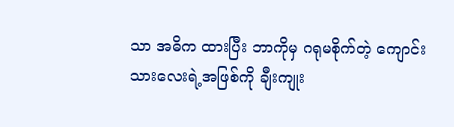သာ အဓိက ထားပြီး ဘာကိုမှ ဂရုမစိုက်တဲ့ ကျောင်းသားလေးရဲ့အဖြစ်ကို ချီးကျုး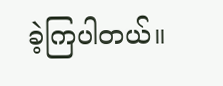ခဲ့ကြပါတယ်။